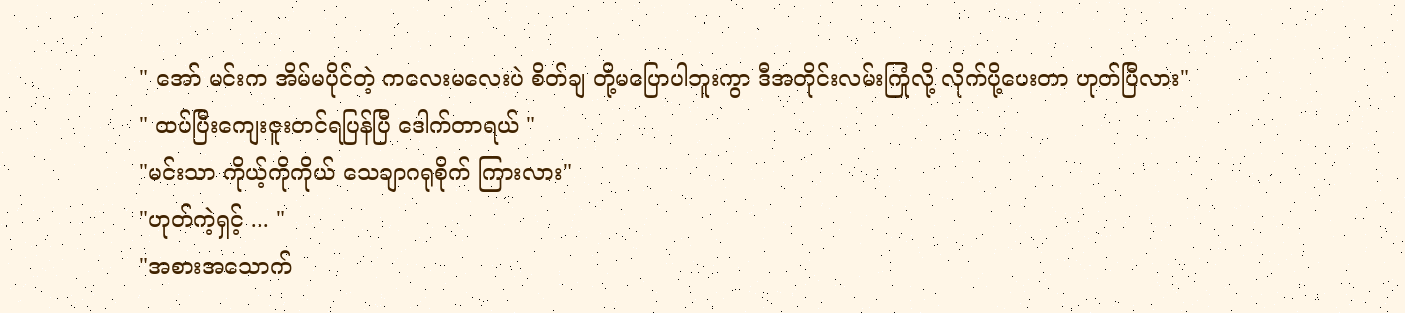" အော် မင်းက အိမ်မပိုင်တဲ့ ကလေးမလေးပဲ စိတ်ချ တို့မပြောပါဘူးကွာ ဒီအတိုင်းလမ်းကြုံလို့ လိုက်ပို့ပေးတာ ဟုတ်ပြီလား"
" ထပ်ပြီးကျေးဇူးတင်ရပြန်ပြီ ဒေါက်တာရယ် "
"မင်းသာ ကိုယ့်ကိုကိုယ် သေချာဂရုစိုက် ကြားလား"
"ဟုတ်ကဲ့ရှင့် ... "
"အစားအသောက်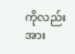ကိုလည်း အား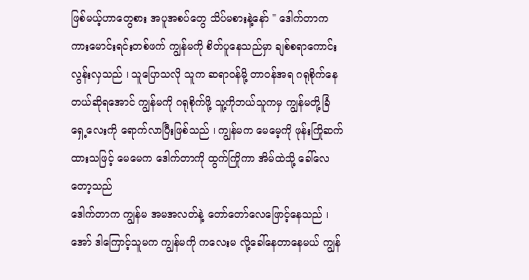ဖြစ်မယ့်ဟာတွေစား အပူအစပ်တွေ သိပ်မစားနဲ့နော် " ဒေါက်တာက ကားမောင်းရင်းတစ်ဖက် ကျွန်မကို စိတ်ပူနေသည်မှာ ချစ်စရာကောင်းလွန်းလှသည် ၊ သူပြောသလို သူက ဆရာဝန်မို့ တာဝန်အရ ဂရုစိုက်နေတယ်ဆိုရအောင် ကျွန်မကို ဂရုစိုက်ဖို့ သူ့ကိုဘယ်သူကမှ ကျွန်မတို့ခြံရှေ့လေးကို ရောက်လာပြီးဖြစ်သည် ၊ ကျွန်မက မေမေ့ကို ဖုန်းကြိုဆက်ထားသဖြင့် မေမေက ဒေါက်တာကို ထွက်ကြိုကာ အိမ်ထဲသို့ ခေါ်လေတော့သည်
ဒေါက်တာက ကျွန်မ အမအလတ်နဲ့ တော်တော်လေဖြောင့်နေသည် ၊ အော် ဒါကြောင့်သူမက ကျွန်မကို ကလေးမ လို့ခေါ်နေတာနေမယ် ကျွန်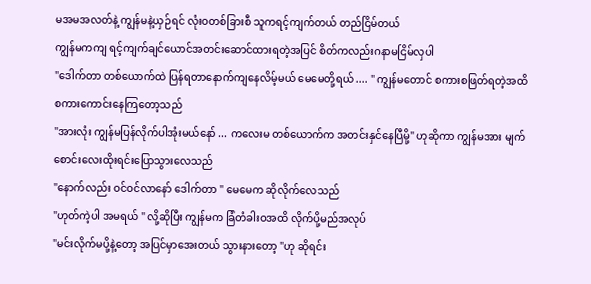မအမအလတ်နဲ့ ကျွန်မနဲ့ယှဉ်ရင် လုံးဝတစ်ခြားစီ သူကရင့်ကျက်တယ် တည်ငြိမ်တယ်
ကျွန်မကကျ ရင့်ကျက်ချင်ယောင်အတင်းဆောင်ထားရတဲ့အပြင် စိတ်ကလည်းဂနာမငြိမ်လှပါ
"ဒေါက်တာ တစ်ယောက်ထဲ ပြန်ရတာနောက်ကျနေလိမ့်မယ် မေမေတို့ရယ် .... " ကျွန်မတောင် စကားစဖြတ်ရတဲ့အထိ စကားကောင်းနေကြတော့သည်
"အားလုံး ကျွန်မပြန်လိုက်ပါအုံးမယ်နော် ... ကလေးမ တစ်ယောက်က အတင်းနှင်နေပြီမို့" ဟုဆိုကာ ကျွန်မအား မျက်စောင်းလေးထိုးရင်းပြောသွားလေသည်
"နောက်လည်း ဝင်ဝင်လာနော် ဒေါက်တာ " မေမေက ဆိုလိုက်လေသည်
"ဟုတ်ကဲ့ပါ အမရယ် " လို့ဆိုပြီး ကျွန်မက ခြံတံခါးဝအထိ လိုက်ပို့မည်အလုပ်
"မင်းလိုက်မပို့နဲ့တော့ အပြင်မှာအေးတယ် သွားနားတော့ "ဟု ဆိုရင်း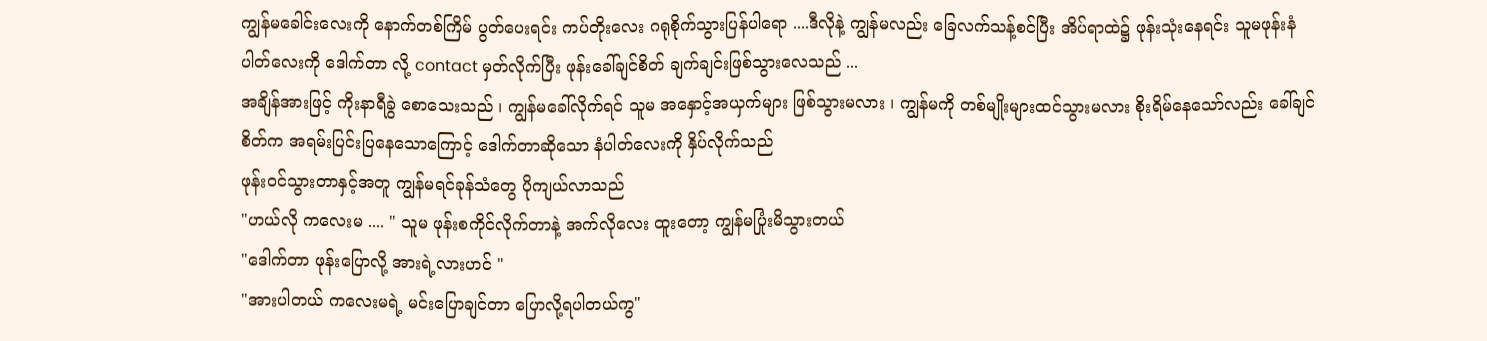ကျွန်မခေါင်းလေးကို နောက်တစ်ကြိမ် ပွတ်ပေးရင်း ကပ်တိုးလေး ဂရုစိုက်သွားပြန်ပါရော ....ဒီလိုနဲ့ ကျွန်မလည်း ခြေလက်သန့်စင်ပြီး အိပ်ရာထဲ၌ ဖုန်းသုံးနေရင်း သူမဖုန်းနံပါတ်လေးကို ဒေါက်တာ လို့ contact မှတ်လိုက်ပြီး ဖုန်းခေါ်ချင်စိတ် ချက်ချင်းဖြစ်သွားလေသည် ...
အချိန်အားဖြင့် ကိုးနာရီခွဲ စောသေးသည် ၊ ကျွန်မခေါ်လိုက်ရင် သူမ အနှောင့်အယှက်များ ဖြစ်သွားမလား ၊ ကျွန်မကို တစ်မျိုးများထင်သွားမလား စိုးရိမ်နေသော်လည်း ခေါ်ချင်စိတ်က အရမ်းပြင်းပြနေသောကြောင့် ဒေါက်တာဆိုသော နံပါတ်လေးကို နှိပ်လိုက်သည်
ဖုန်းဝင်သွားတာနှင့်အတူ ကျွန်မရင်ခုန်သံတွေ ပိုကျယ်လာသည်
"ဟယ်လို ကလေးမ .... " သူမ ဖုန်းစကိုင်လိုက်တာနဲ့ အက်လိုလေး ထူးတော့ ကျွန်မပြုံးမိသွားတယ်
"ဒေါက်တာ ဖုန်းပြောလို့ အားရဲ့လားဟင် "
"အားပါတယ် ကလေးမရဲ့ မင်းပြောချင်တာ ပြောလို့ရပါတယ်ကွ"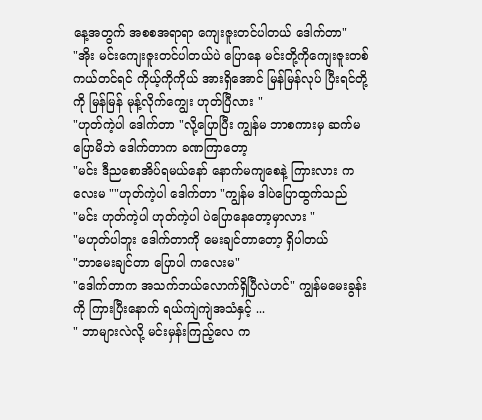နေ့အတွက် အစစအရာရာ ကျေးဇူးတင်ပါတယ် ဒေါက်တာ"
"အိုး မင်းကျေးဇူးတင်ပါတယ်ပဲ ပြောနေ မင်းတို့ကိုကျေးဇူးတစ်ကယ်တင်ရင် ကိုယ့်ကိုကိုယ် အားရှိအောင် မြန်မြန်လုပ် ပြီးရင်တို့ကို မြန်မြန် မုန့်လိုက်ကျွေး ဟုတ်ပြီလား "
"ဟုတ်ကဲ့ပါ ဒေါက်တာ "လို့ပြောပြီး ကျွန်မ ဘာစကားမှ ဆက်မပြောမိဘဲ ဒေါက်တာက ခဏကြာတော့
"မင်း ဒီညစောအိပ်ရမယ်နော် နောက်မကျစေနဲ့ ကြားလား ကလေးမ ""ဟုတ်ကဲ့ပါ ဒေါက်တာ "ကျွန်မ ဒါပဲပြောထွက်သည်
"မင်း ဟုတ်ကဲ့ပါ ဟုတ်ကဲ့ပါ ပဲပြောနေတော့မှာလား "
"မဟုတ်ပါဘူး ဒေါက်တာကို မေးချင်တာတော့ ရှိပါတယ်
"ဘာမေးချင်တာ ပြောပါ ကလေးမ"
"ဒေါက်တာက အသက်ဘယ်လောက်ရှိပြီလဲဟင်" ကျွန်မမေးခွန်းကို ကြားပြီးနောက် ရယ်ကျဲကျဲအသံနှင့် ...
" ဘာများလဲလို့ မင်းမှန်းကြည့်လေ က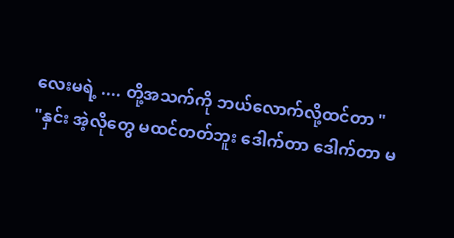လေးမရဲ့ .... တို့အသက်ကို ဘယ်လောက်လို့ထင်တာ "
"နှင်း အဲ့လိုတွေ မထင်တတ်ဘူး ဒေါက်တာ ဒေါက်တာ မ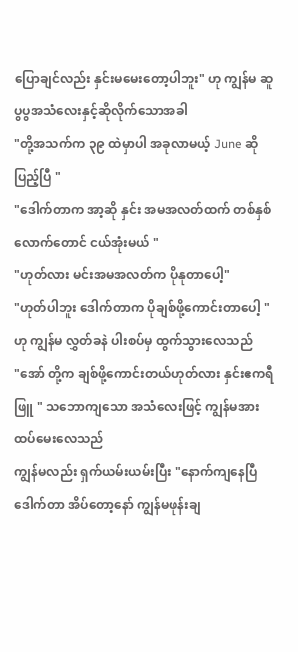ပြောချင်လည်း နှင်းမမေးတော့ပါဘူး" ဟု ကျွန်မ ဆူပွပွအသံလေးနှင့်ဆိုလိုက်သောအခါ
"တို့အသက်က ၃၉ ထဲမှာပါ အခုလာမယ့် June ဆို ပြည့်ပြီ "
"ဒေါက်တာက အာ့ဆို နှင်း အမအလတ်ထက် တစ်နှစ်လောက်တောင် ငယ်အုံးမယ် "
"ဟုတ်လား မင်းအမအလတ်က ပိုနုတာပေါ့"
"ဟုတ်ပါဘူး ဒေါက်တာက ပိုချစ်ဖို့ကောင်းတာပေါ့ " ဟု ကျွန်မ လွှတ်ခနဲ ပါးစပ်မှ ထွက်သွားလေသည်
"အော် တို့က ချစ်ဖို့ကောင်းတယ်ဟုတ်လား နှင်းဧကရီဖြူ " သဘောကျသော အသံလေးဖြင့် ကျွန်မအား ထပ်မေးလေသည်
ကျွန်မလည်း ရှက်ယမ်းယမ်းပြီး "နောက်ကျနေပြီ ဒေါက်တာ အိပ်တော့နော် ကျွန်မဖုန်းချ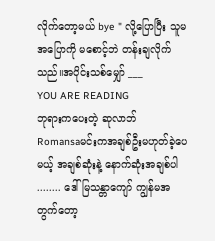လိုက်တော့မယ် bye " လို့ပြောပြီး သူမအပြောကို မစောင့်ဘဲ တန်းချလိုက်သည်။အပိုင်းသစ်မျှော် ___
YOU ARE READING
ဘုရားကပေးတဲ့ ဆုလာဘ်
Romansaမင်းကအချစ်ဦးမဟုတ်ခဲ့ပေမယ့် အချစ်ဆုံးနဲ့ နောက်ဆုံးအချစ်ပါ ........ ဒေါ်မြသန္တာကျော် ကျွန်မအတွက်တော့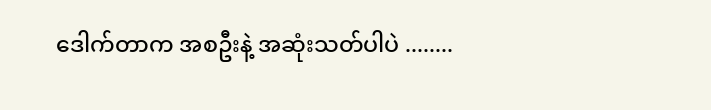ဒေါက်တာက အစဦးနဲ့ အဆုံးသတ်ပါပဲ ........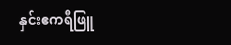နှင်းဧကရီဖြူ